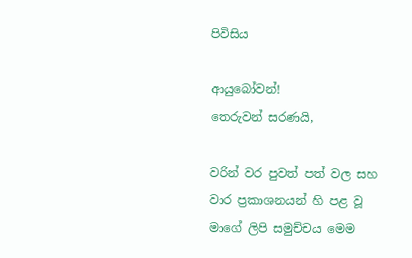පිවිසිය

ආයුබෝවන්!
තෙරුවන් සරණයි,

වරින් වර පුවත් පත් වල සහ වාර ප්‍රකාශනයන් හි පළ වූ මාගේ ලිපි සමුච්චය මෙම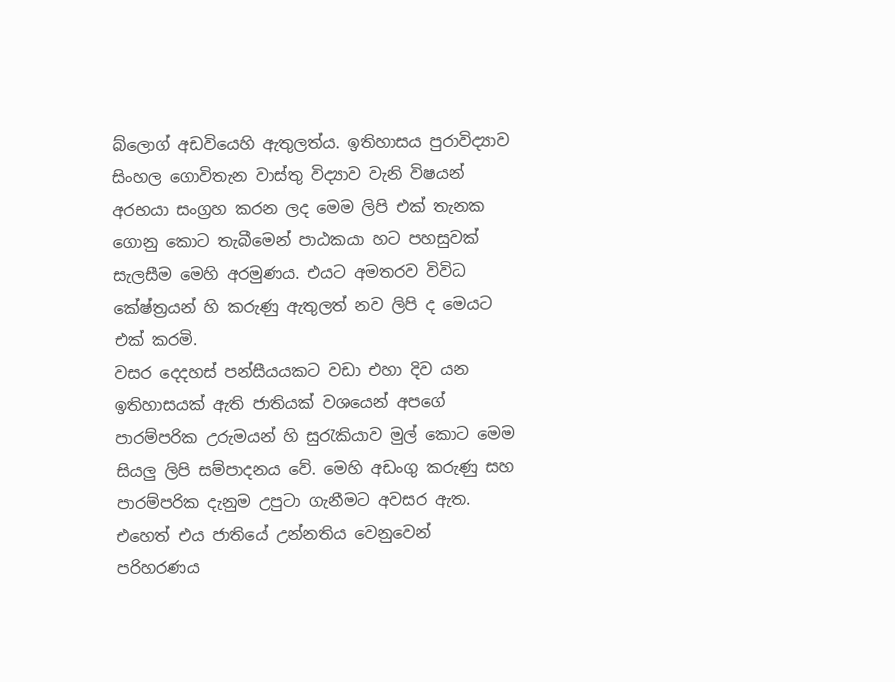බ්ලොග් අඩවියෙහි ඇතුලත්ය. ඉතිහාසය පුරාවිද්‍යාව සිංහල ගොවිතැන වාස්තු විද්‍යාව වැනි විෂයන් අරභයා සංග්‍රහ කරන ලද මෙම ලිපි එක් තැනක ගොනු කොට තැබීමෙන් පාඨකයා හට පහසුවක් සැලසීම මෙහි අරමුණය. එයට අමතරව විවිධ කේෂ්ත්‍රයන් හි කරුණු ඇතුලත් නව ලිපි ද මෙයට එක් කරමි.
වසර දෙදහස් පන්සීයයකට වඩා එහා දිව යන ඉතිහාසයක් ඇති ජාතියක් වශයෙන් අපගේ පාරම්පරික උරුමයන් හි සුරැකියාව මුල් කොට මෙම සියලු ලිපි සම්පාදනය වේ. මෙහි අඩංගු කරුණු සහ පාරම්පරික දැනුම උපුටා ගැනීමට අවසර ඇත. එහෙත් එය ජාතියේ උන්නතිය වෙනුවෙන් පරිහරණය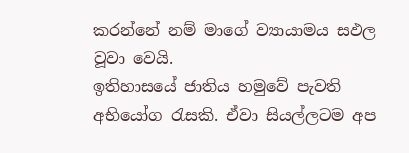කරන්නේ නම් මාගේ ව්‍යායාමය සඵල වූවා වෙයි.
ඉතිහාසයේ ජාතිය හමුවේ පැවති අභියෝග රැසකි. ඒවා සියල්ලටම අප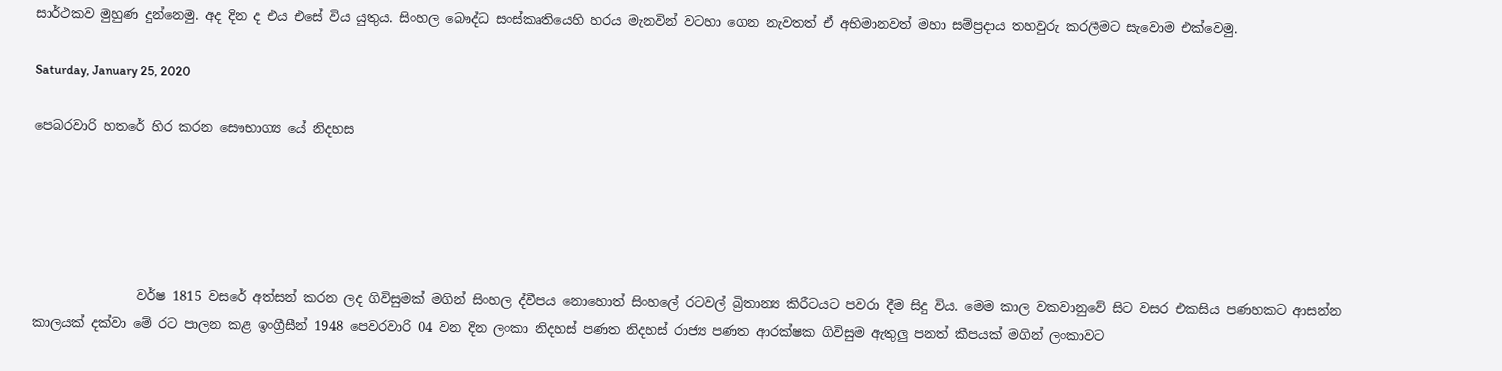සාර්ථකව මුහුණ දුන්නෙමු. අද දින ද එය එසේ විය යුතුය. සිංහල බෞද්ධ සංස්කෘතියෙහි හරය මැනවින් වටහා ගෙන නැවතත් ඒ අභිමානවත් මහා සම්ප්‍රදාය තහවුරු කරලීමට සැවොම ‍එක්වෙමු.

Saturday, January 25, 2020

පෙබරවාරි හතරේ හිර කරන සෞභාග්‍ය යේ නිදහස





                වර්ෂ 1815 වසරේ අත්සන් කරන ලද ගිවිසුමක් මගින් සිංහල ද්වීපය නොහොත් සිංහලේ රටවල් බ්‍රිතාන්‍ය කිරීටයට පවරා දීම සිදු විය. මෙම කාල වකවානුවේ සිට වසර එකසිය පණහකට ආසන්න කාලයක් දක්වා මේ රට පාලන කළ ඉංග්‍රීසීන් 1948 පෙවරවාරි 04 වන දින ලංකා නිදහස් පණත නිදහස් රාජ්‍ය පණත ආරක්ෂක ගිවිසුම ඇතුලු පනත් කීපයක් මගින් ලංකාවට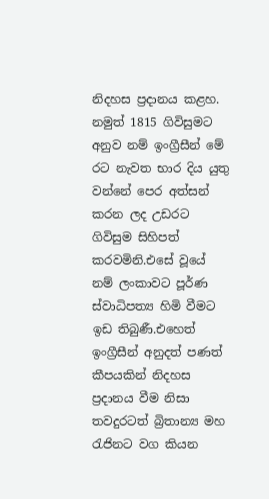නිදහස ප්‍රදානය කළහ. නමුත් 1815 ගිවිසුමට අනුව නම් ඉංග්‍රීසීන් මේ රට නැවත භාර දිය යුතු වන්නේ පෙර අත්සන් කරන ලද උඩරට ගිවිසුම සිහිපත් කරවමිනි.එසේ වූයේ නම් ලංකාවට පූර්ණ ස්වාධිපත්‍ය හිමි වීමට ඉඩ තිබුණී.එහෙත් ඉංග්‍රීසීන් අනුදත් පණත් කීපයකින් නිදහස ප්‍රදානය වීම නිසා තවදුරටත් බ්‍රිතාන්‍ය මහ රැජිනට වග කියන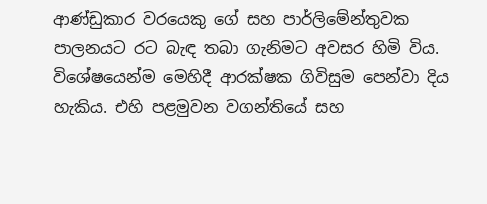ආණ්ඩුකාර වරයෙකු ගේ සහ පාර්ලිමේන්තුවක පාලනයට රට බැඳ තබා ගැනිමට අවසර හිමි විය. විශේෂයෙන්ම මෙහිදී ආරක්ෂක ගිවිසුම පෙන්වා දිය හැකිය. එහි පළමුවන වගන්තියේ සහ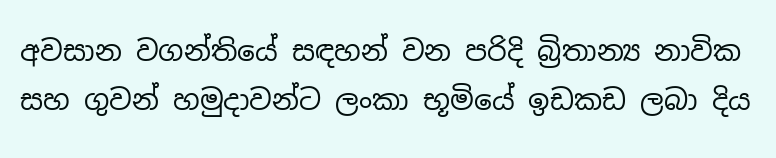අවසාන වගන්තියේ සඳහන් වන පරිදි බ්‍රිතාන්‍ය නාවික සහ ගුවන් හමුදාවන්ට ලංකා භූමියේ ඉඩකඩ ලබා දිය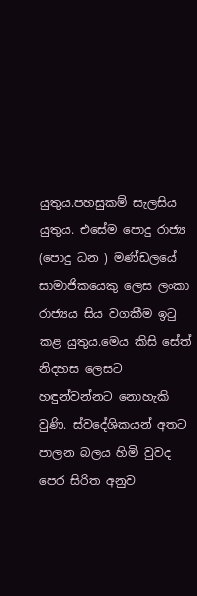යුතුය.පහසුකම් සැලසිය යුතුය. එසේම පොදු රාජ්‍ය (පොදු ධන ) මණ්ඩලයේ සාමාජිකයෙකු ලෙස ලංකා රාජ්‍යය සිය වගකීම ඉටු කළ යුතුය.මෙය කිසි සේත් නිදහස ලෙසට හඳුන්වන්නට නොහැකි වුණි. ස්වදේශිකයන් අතට පාලන බලය හිමි වුවද පෙර සිරිත අනුව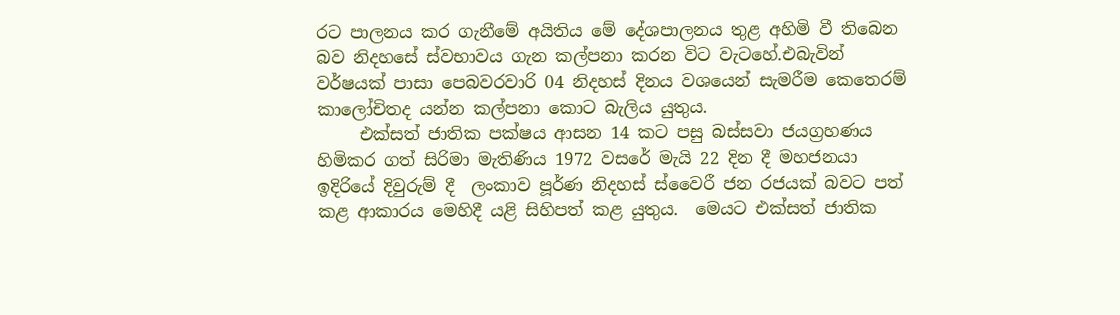රට පාලනය කර ගැනීමේ අයිතිය මේ දේශපාලනය තුළ අහිමි වී තිබෙන බව නිදහසේ ස්වභාවය ගැන කල්පනා කරන විට වැටහේ.එබැවින් වර්ෂයක් පාසා පෙබවරවාරි 04 නිදහස් දිනය වශයෙන් සැමරීම කෙතෙරම් කාලෝචිතද යන්න කල්පනා කොට බැලිය යුතුය.
     එක්සත් ජාතික පක්ෂය ආසන 14 කට පසු බස්සවා ජයග්‍රහණය හිමිකර ගත් සිරිමා මැතිණිය 1972 වසරේ මැයි 22 දින දී මහජනයා ඉදිරියේ දිවුරුම් දී  ලංකාව පූර්ණ නිදහස් ස්වෛරී ජන රජයක් බවට පත් කළ ආකාරය මෙහිදී යළි සිහිපත් කළ යුතුය.  මෙයට එක්සත් ජාතික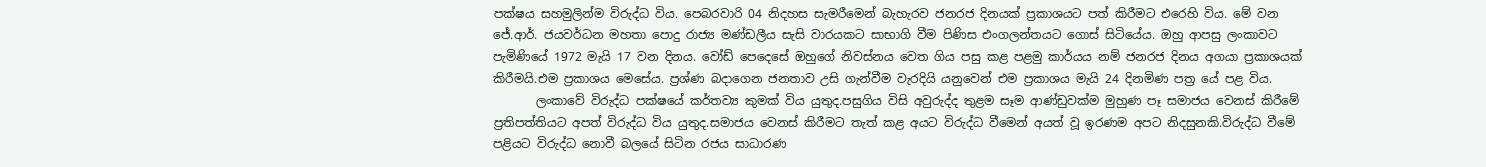පක්ෂය සහමුලින්ම විරුද්ධ විය. පෙබරවාරි 04 නිදහස සැමරීමෙන් බැහැරව ජනරජ දිනයක් ප්‍රකාශයට පත් කිරීමට එරෙහි විය. මේ වන ජේ.ආර්. ජයවර්ධන මහතා පොදු රාජ්‍ය මණ්ඩලීය සැසි වාරයකට සාභාගි වීම පිණිස එංගලන්තයට ගොස් සිටියේය. ඔහු ආපසු ලංකාවට පැමිණියේ 1972 මැයි 17 වන දිනය. වෝඩ් පෙදෙසේ ඔහුගේ නිවස්නය වෙත ගිය පසු කළ පළමු කාර්යය නම් ජනරජ දිනය අගයා ප්‍රකාශයක් කිරීමයි.එම ප්‍රකාශය මෙසේය. ප්‍රශ්ණ බදාගෙන ජනතාව උසි ගැන්වීම වැරදියි යනුවෙන් එම ප්‍රකාශය මැයි 24 දිනමිණ පත්‍ර යේ පළ විය.
       ලංකාවේ විරුද්ධ පක්ෂයේ කර්තව්‍ය කුමක් විය යුතුද.පසුගිය විසි අවුරුද්ද තුළම සෑම ආණ්ඩුවක්ම මුහුණ පෑ සමාජය වෙනස් කිරීමේ ප්‍රතිපත්තියට අපත් විරුද්ධ විය යුතුද.සමාජය වෙනස් කිරීමට තැත් කළ අයට විරුද්ධ වීමෙන් අයත් වූ ඉරණම අපට නිදසුනකි.විරුද්ධ වීමේ පළියට විරුද්ධ නොවී බලයේ සිටින රජය සාධාරණ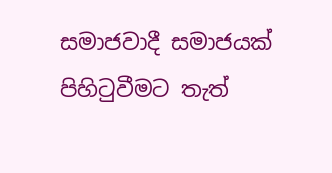සමාජවාදී සමාජයක් පිහිටුවීමට තැත්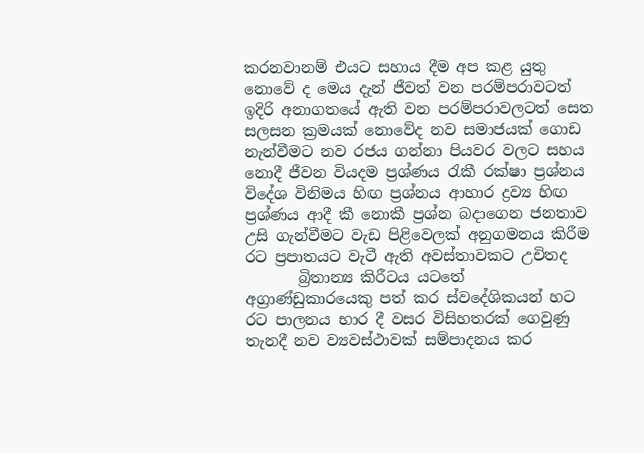කරනවානම් එයට සහාය දීම අප කළ යුතු නොවේ ද මෙය දැන් ජීවත් වන පරම්පරාවටත් ඉදිරි අනාගතයේ ඇති වන පරම්පරාවලටත් සෙත සලසන ක්‍රමයක් නොවේද නව සමාජයක් ගොඩ නැන්වීමට නව රජය ගන්නා පියවර වලට සහය නොදී ජීවන වියදම ප්‍රශ්ණය රැකී රක්ෂා ප්‍රශ්නය විදේශ විනිමය හිඟ ප්‍රශ්නය ආහාර ද්‍රව්‍ය හිඟ ප්‍රශ්ණය ආදී කී නොකී ප්‍රශ්න බදාගෙන ජනතාව උසි ගැන්වීමට වැඩ පිළිවෙලක් අනුගමනය කිරීම රට ප්‍රපාතයට වැටී ඇති අවස්තාවකට උචිතද
       බ්‍රිතාන්‍ය කිරීටය යටතේ අග්‍රාණ්ඩුකාරයෙකු පත් කර ස්වදේශිකයන් හට රට පාලනය භාර දී වසර විසිහතරක් ගෙවුණු තැනදී නව ව්‍යවස්ථාවක් සම්පාදනය කර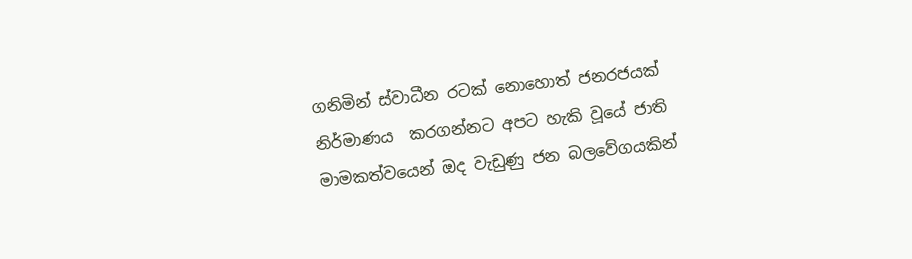ගනිමින් ස්වාධීන රටක් නොහොත් ජනරජයක් නිර්මාණය  කරගන්නට අපට හැකි වූයේ ජාති මාමකත්වයෙන් ඔද වැඩුණු ජන බලවේගයකින්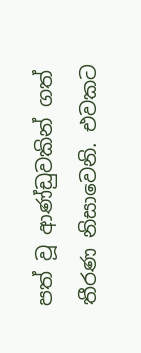පත් වූ ආණ්ඩුවකින් ගත් තීරණ නිසාවෙනි. එවකට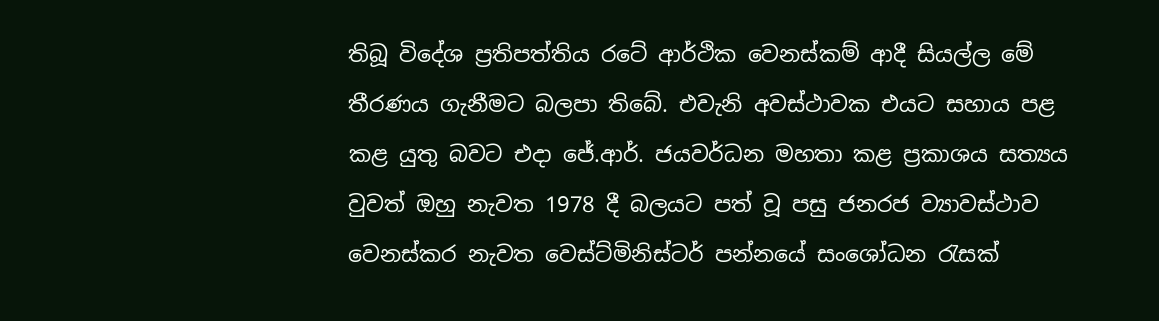තිබූ විදේශ ප්‍රතිපත්තිය රටේ ආර්ථික වෙනස්කම් ආදී සියල්ල මේ තීරණය ගැනීමට බලපා තිබේ. එවැනි අවස්ථාවක එයට සහාය පළ කළ යුතු බවට එදා ජේ.ආර්. ජයවර්ධන මහතා කළ ප්‍රකාශය සත්‍යය වුවත් ඔහු නැවත 1978 දී බලයට පත් වූ පසු ජනරජ ව්‍යාවස්ථාව වෙනස්කර නැවත වෙස්ට්මිනිස්ටර් පන්නයේ සංශෝධන රැසක්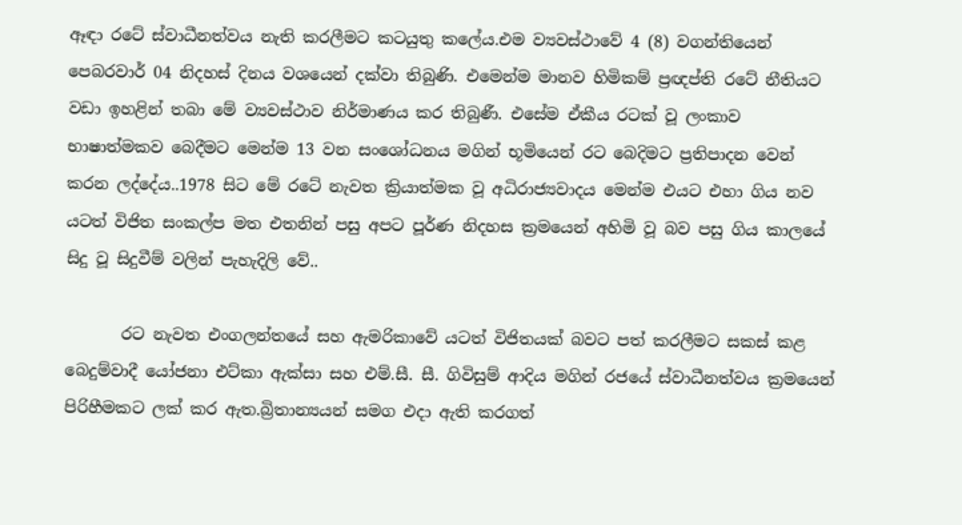ඈඳා රටේ ස්වාධීනත්වය නැති කරලීමට කටයුතු කලේය.එම ව්‍යවස්ථාවේ 4 (8) වගන්තියෙන් පෙබරවාර් 04 නිදහස් දිනය වශයෙන් දක්වා තිබුණි. එමෙන්ම මානව හිමිකම් ප්‍රඥප්ති රටේ නීතියට වඩා ඉහළින් තබා මේ ව්‍යවස්ථාව නිර්මාණය කර තිබුණී. එසේම ඒකීය රටක් වූ ලංකාව භාෂාත්මකව බෙදීමට මෙන්ම 13 වන සංශෝධනය මගින් භූමියෙන් රට බෙදිමට ප්‍රතිපාදන වෙන් කරන ලද්දේය..1978 සිට මේ රටේ නැවත ක්‍රියාත්මක වූ අධිරාජ්‍යවාදය මෙන්ම එයට එහා ගිය නව යටත් විජිත සංකල්ප මත එතනින් පසු අපට පූර්ණ නිදහස ක්‍රමයෙන් අහිමි වූ බව පසු ගිය කාලයේ සිදු වූ සිදුවීම් වලින් පැහැදිලි වේ..

       රට නැවත එංගලන්තයේ සහ ඇමරිකාවේ යටත් විජිතයක් බවට පත් කරලීමට සකස් කළ බෙදුම්වාදී යෝජනා එට්කා ඇක්සා සහ එම්.සී. සී. ගිවිසුම් ආදිය මගින් රජයේ ස්වාධීනත්වය ක්‍රමයෙන් පිරිහීමකට ලක් කර ඇත.බ්‍රිතාන්‍යයන් සමග එදා ඇති කරගත්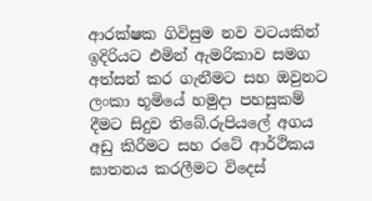ආරක්ෂක ගිවිසුම නව වටයකින් ඉදිරියට එමින් ඇමරිකාව සමග අත්සන් කර ගැනීමට සහ ඔවුනට  ලංකා භූමියේ හමුදා පහසුකම් දීමට සිදුව තිබේ.රුපියලේ අගය අඩු කිරීමට සහ රටේ ආර්ථිකය ඝාතනය කරලීමට විදෙස්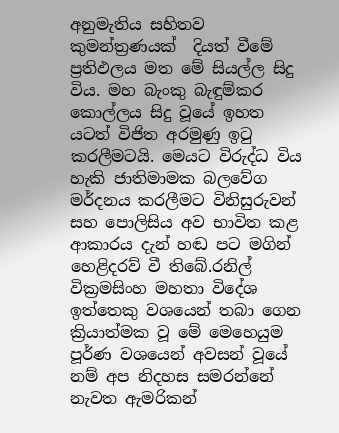අනුමැතිය සහිතව කුමන්ත්‍රණයක්  දියත් වීමේ ප්‍රතිඵලය මත මේ සියල්ල සිදු විය. මහ බැංකු බැඳුම්කර කොල්ලය සිදු වූයේ ඉහත යටත් විජිත අරමුණු ඉටු කරලීමටයි. මෙයට විරුද්ධ විය හැකි ජාතිමාමක බලවේග මර්දනය කරලීමට විනිසුරුවන් සහ පොලිසිය අව භාවිත කළ ආකාරය දැන් හඬ පට මගින් හෙළිදරව් වී තිබේ.රනිල් වික්‍රමසිංහ මහතා විදේශ ඉත්තෙකු වශයෙන් තබා ගෙන ක්‍රියාත්මක වූ මේ මෙහෙයුම පූර්ණ වශයෙන් අවසන් වූයේ නම් අප නිදහස සමරන්නේ නැවත ඇමරිකන්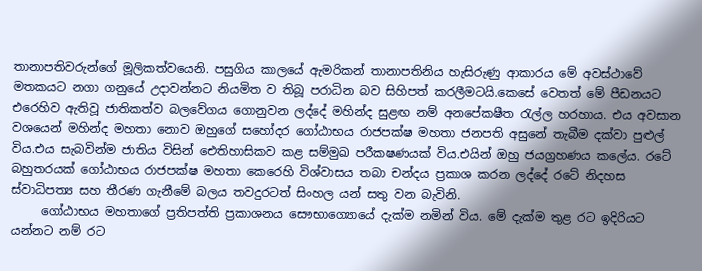තානාපතිවරුන්ගේ මූලිකත්වයෙනි. පසුගිය කාලයේ ඇමරිකන් තානාපතිනිය හැසිරුණු ආකාරය මේ අවස්ථාවේ මතකයට නගා ගනුයේ උදාවන්නට නියමිත ව තිබූ පරාධින බව සිහිපත් කරලීමටයි.කෙසේ වෙතත් මේ පීඩනයට එරෙහිව ඇතිවූ ජාතිකත්ව බලවේගය ගොනුවන ලද්දේ මහින්ද සුළඟ නම් අනපේකෂීත රැල්ල හරහාය. එය අවසාන වශයෙන් මහින්ද මහතා නොව ඔහුගේ සහෝදර ගෝඨාභය රාජපක්ෂ මහතා ජනපති අසුනේ තැබීම දක්වා පුළුල් විය.එය සැබවින්ම ජාතිය විසින් ඓතිහාසිකව කළ සම්මුඛ පරීකෂණයක් විය.එයින් ඔහු ජයග්‍රහණය කලේය. රටේ බහුතරයක් ගෝඨාභය රාජපක්ෂ මහතා කෙරෙහි විශ්වාසය තබා චන්දය ප්‍රකාශ කරන ලද්දේ රටේ නිදහස ස්වාධිපත්‍ය සහ තීරණ ගැනීමේ බලය තවදුරටත් සිංහල යන් සතු වන බැවිනි.
     ගෝඨාභය මහතාගේ ප්‍රතිපත්ති ප්‍රකාශනය සෞභාග්‍යොයේ දැක්ම නමින් විය. මේ දැක්ම තුළ රට ඉදිරියට යන්නට නම් රට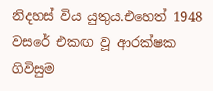නිදහස් විය යුතුය.එහෙත් 1948 වසරේ එකඟ වූ ආරක්ෂක ගිවිසුම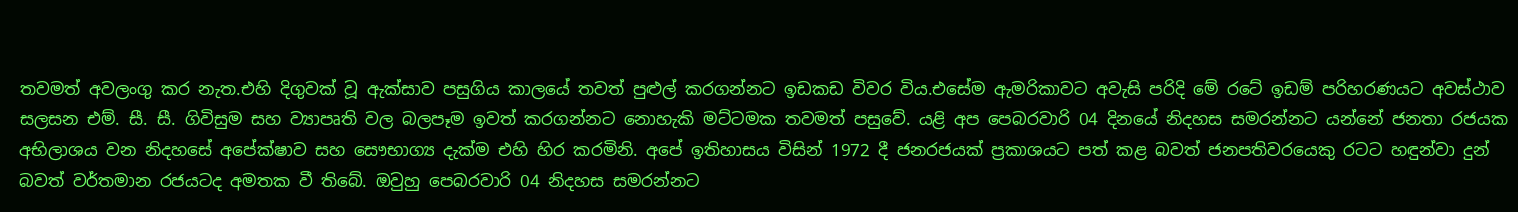තවමත් අවලංගු කර නැත.එහි දිගුවක් වූ ඇක්සාව පසුගිය කාලයේ තවත් පුළුල් කරගන්නට ඉඩකඩ විවර විය.එසේම ඇමරිකාවට අවැසි පරිදි මේ රටේ ඉඩම් පරිහරණයට අවස්ථාව සලසන එම්. සී. සී. ගිවිසුම සහ ව්‍යාපෘති වල බලපෑම ඉවත් කරගන්නට නොහැකි මට්ටමක තවමත් පසුවේ. යළි අප පෙබරවාරි 04 දිනයේ නිදහස සමරන්නට යන්නේ ජනතා රජයක අභිලාශය වන නිදහසේ අපේක්ෂාව සහ සෞභාග්‍ය දැක්ම එහි හිර කරමිනි. අපේ ඉතිහාසය විසින් 1972 දී ජනරජයක් ප්‍රකාශයට පත් කළ බවත් ජනපතිවරයෙකු රටට හඳුන්වා දුන් බවත් වර්තමාන රජයටද අමතක වී තිබේ. ඔවුහු පෙබරවාරි 04 නිදහස සමරන්නට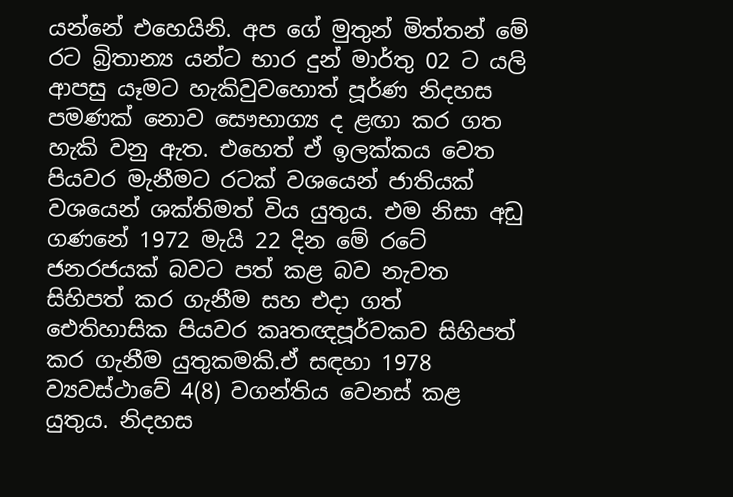යන්නේ එහෙයිනි. අප ගේ මුතුන් මිත්තන් මේ රට බ්‍රිතාන්‍ය යන්ට භාර දුන් මාර්තු 02 ට යලි ආපසු යෑමට හැකිවුවහොත් පූර්ණ නිදහස පමණක් නොව සෞභාග්‍ය ද ළඟා කර ගත හැකි වනු ඇත. එහෙත් ඒ ඉලක්කය වෙත පියවර මැනීමට රටක් වශයෙන් ජාතියක් වශයෙන් ශක්තිමත් විය යුතුය. එම නිසා අඩු ගණනේ 1972 මැයි 22 දින මේ රටේ ජනරජයක් බවට පත් කළ බව නැවත සිහිපත් කර ගැනීම සහ එදා ගත් ඓතිහාසික පියවර කෘතඥපූර්වකව සිහිපත් කර ගැනීම යුතුකමකි.ඒ සඳහා 1978 ව්‍යවස්ථාවේ 4(8) වගන්තිය වෙනස් කළ යුතුය. නිදහස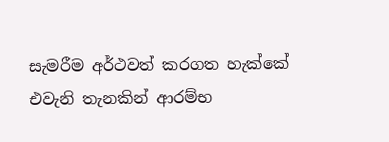සැමරීම අර්ථවත් කරගත හැක්කේ එවැනි තැනකින් ආරම්භ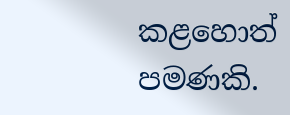කළහොත් පමණකි.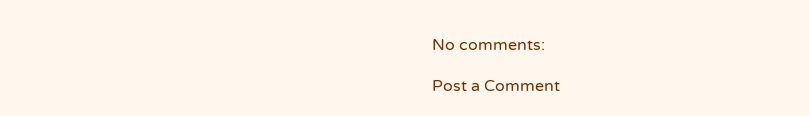No comments:

Post a Comment